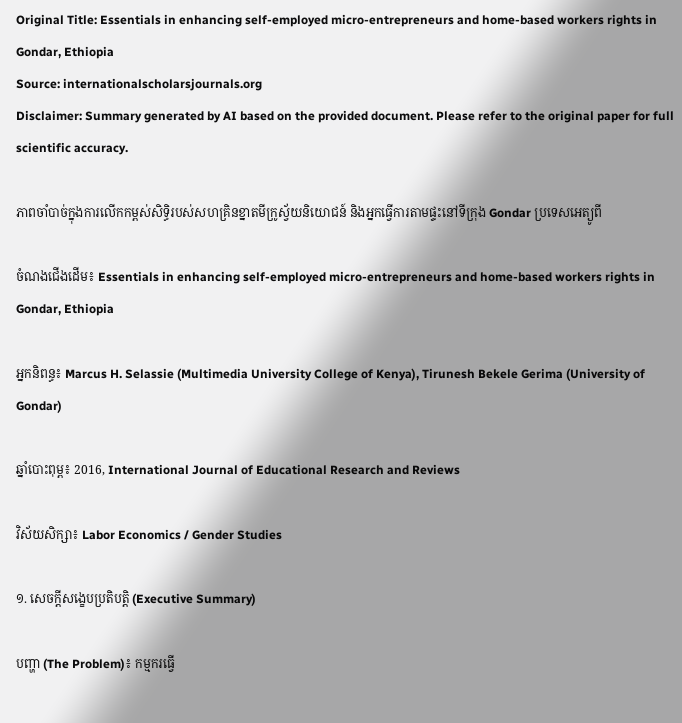Original Title: Essentials in enhancing self-employed micro-entrepreneurs and home-based workers rights in Gondar, Ethiopia
Source: internationalscholarsjournals.org
Disclaimer: Summary generated by AI based on the provided document. Please refer to the original paper for full scientific accuracy.

ភាពចាំបាច់ក្នុងការលើកកម្ពស់សិទ្ធិរបស់សហគ្រិនខ្នាតមីក្រូស្វ័យនិយោជន៍ និងអ្នកធ្វើការតាមផ្ទះនៅទីក្រុង Gondar ប្រទេសអេត្យូពី

ចំណងជើងដើម៖ Essentials in enhancing self-employed micro-entrepreneurs and home-based workers rights in Gondar, Ethiopia

អ្នកនិពន្ធ៖ Marcus H. Selassie (Multimedia University College of Kenya), Tirunesh Bekele Gerima (University of Gondar)

ឆ្នាំបោះពុម្ព៖ 2016, International Journal of Educational Research and Reviews

វិស័យសិក្សា៖ Labor Economics / Gender Studies

១. សេចក្តីសង្ខេបប្រតិបត្តិ (Executive Summary)

បញ្ហា (The Problem)៖ កម្មករធ្វើ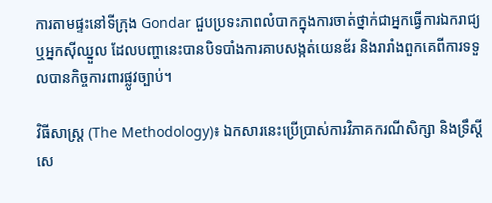ការតាមផ្ទះនៅទីក្រុង Gondar ជួបប្រទះភាពលំបាកក្នុងការចាត់ថ្នាក់ជាអ្នកធ្វើការឯករាជ្យ ឬអ្នកស៊ីឈ្នួល ដែលបញ្ហានេះបានបិទបាំងការគាបសង្កត់យេនឌ័រ និងរារាំងពួកគេពីការទទួលបានកិច្ចការពារផ្លូវច្បាប់។

វិធីសាស្ត្រ (The Methodology)៖ ឯកសារនេះប្រើប្រាស់ការវិភាគករណីសិក្សា និងទ្រឹស្តីសេ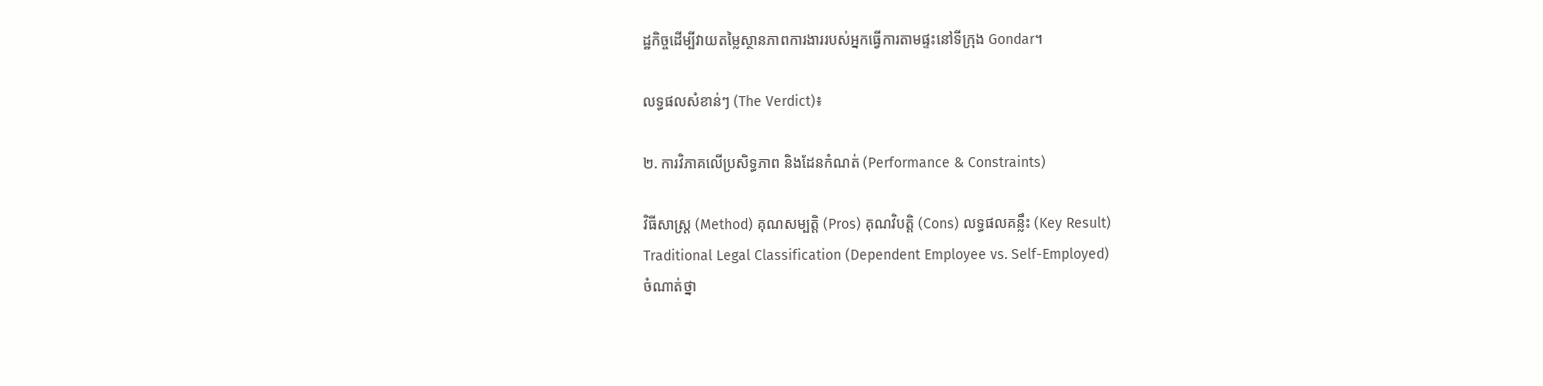ដ្ឋកិច្ចដើម្បីវាយតម្លៃស្ថានភាពការងាររបស់អ្នកធ្វើការតាមផ្ទះនៅទីក្រុង Gondar។

លទ្ធផលសំខាន់ៗ (The Verdict)៖

២. ការវិភាគលើប្រសិទ្ធភាព និងដែនកំណត់ (Performance & Constraints)

វិធីសាស្ត្រ (Method) គុណសម្បត្តិ (Pros) គុណវិបត្តិ (Cons) លទ្ធផលគន្លឹះ (Key Result)
Traditional Legal Classification (Dependent Employee vs. Self-Employed)
ចំណាត់ថ្នា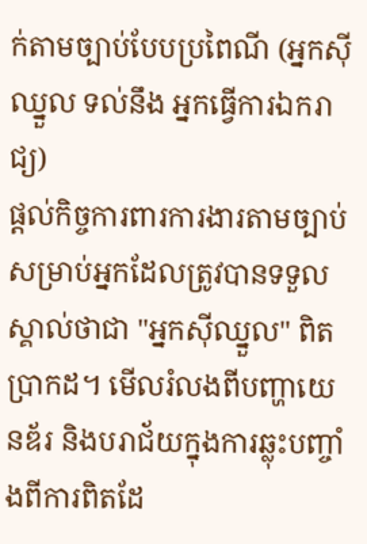ក់តាមច្បាប់បែបប្រពៃណី (អ្នកស៊ីឈ្នួល ទល់នឹង អ្នកធ្វើការឯករាជ្យ)
ផ្តល់កិច្ចការពារការងារតាមច្បាប់សម្រាប់អ្នកដែលត្រូវបានទទួលស្គាល់ថាជា "អ្នកស៊ីឈ្នួល" ពិតប្រាកដ។ មើលរំលងពីបញ្ហាយេនឌ័រ និងបរាជ័យក្នុងការឆ្លុះបញ្ចាំងពីការពិតដែ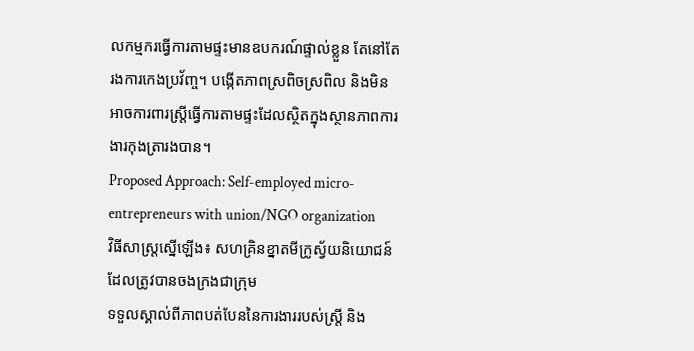លកម្មករធ្វើការតាមផ្ទះមានឧបករណ៍ផ្ទាល់ខ្លួន តែនៅតែរងការកេងប្រវ័ញ្ច។ បង្កើតភាពស្រពិចស្រពិល និងមិនអាចការពារស្ត្រីធ្វើការតាមផ្ទះដែលស្ថិតក្នុងស្ថានភាពការងារកុងត្រារងបាន។
Proposed Approach: Self-employed micro-entrepreneurs with union/NGO organization
វិធីសាស្ត្រស្នើឡើង៖ សហគ្រិនខ្នាតមីក្រូស្វ័យនិយោជន៍ដែលត្រូវបានចងក្រងជាក្រុម
ទទួលស្គាល់ពីភាពបត់បែននៃការងាររបស់ស្ត្រី និង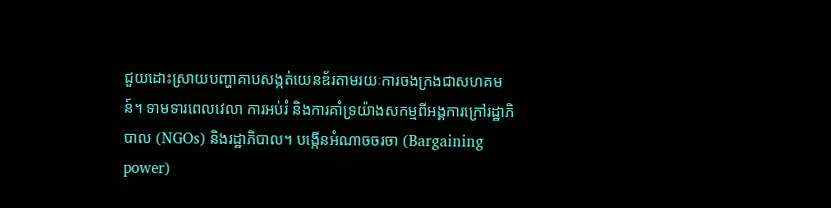ជួយដោះស្រាយបញ្ហាគាបសង្កត់យេនឌ័រតាមរយៈការចងក្រងជាសហគមន៍។ ទាមទារពេលវេលា ការអប់រំ និងការគាំទ្រយ៉ាងសកម្មពីអង្គការក្រៅរដ្ឋាភិបាល (NGOs) និងរដ្ឋាភិបាល។ បង្កើនអំណាចចរចា (Bargaining power)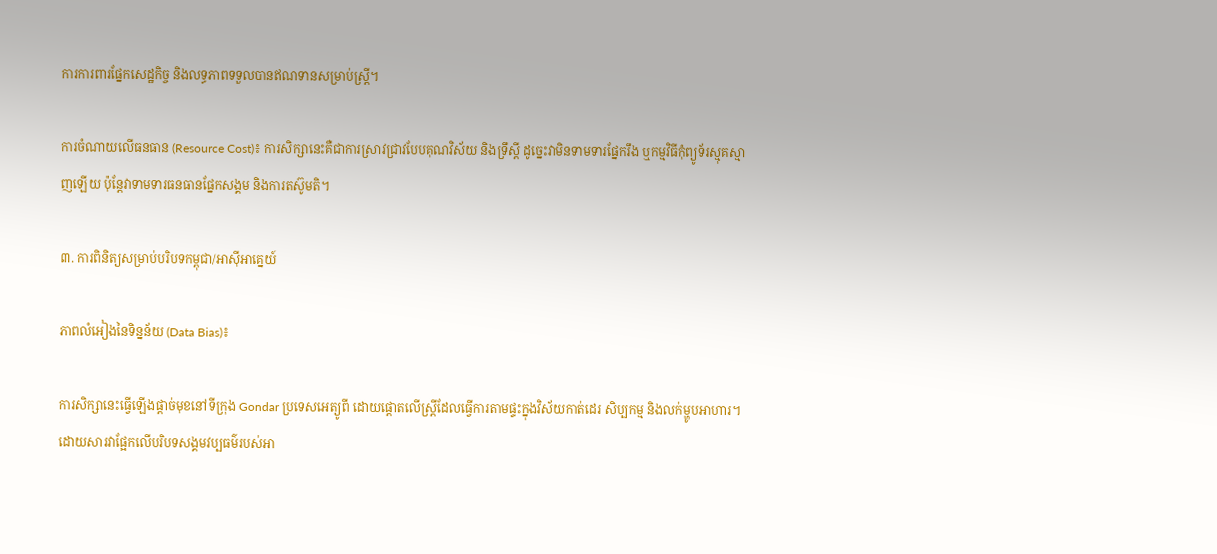ការការពារផ្នែកសេដ្ឋកិច្ច និងលទ្ធភាពទទួលបានឥណទានសម្រាប់ស្ត្រី។

ការចំណាយលើធនធាន (Resource Cost)៖ ការសិក្សានេះគឺជាការស្រាវជ្រាវបែបគុណវិស័យ និងទ្រឹស្តី ដូច្នេះវាមិនទាមទារផ្នែករឹង ឬកម្មវិធីកុំព្យូទ័រស្មុគស្មាញឡើយ ប៉ុន្តែវាទាមទារធនធានផ្នែកសង្គម និងការតស៊ូមតិ។

៣. ការពិនិត្យសម្រាប់បរិបទកម្ពុជា/អាស៊ីអាគ្នេយ៍

ភាពលំអៀងនៃទិន្នន័យ (Data Bias)៖

ការសិក្សានេះធ្វើឡើងផ្តាច់មុខនៅទីក្រុង Gondar ប្រទេសអេត្យូពី ដោយផ្តោតលើស្ត្រីដែលធ្វើការតាមផ្ទះក្នុងវិស័យកាត់ដេរ សិប្បកម្ម និងលក់ម្ហូបអាហារ។ ដោយសារវាផ្អែកលើបរិបទសង្គមវប្បធម៌របស់អា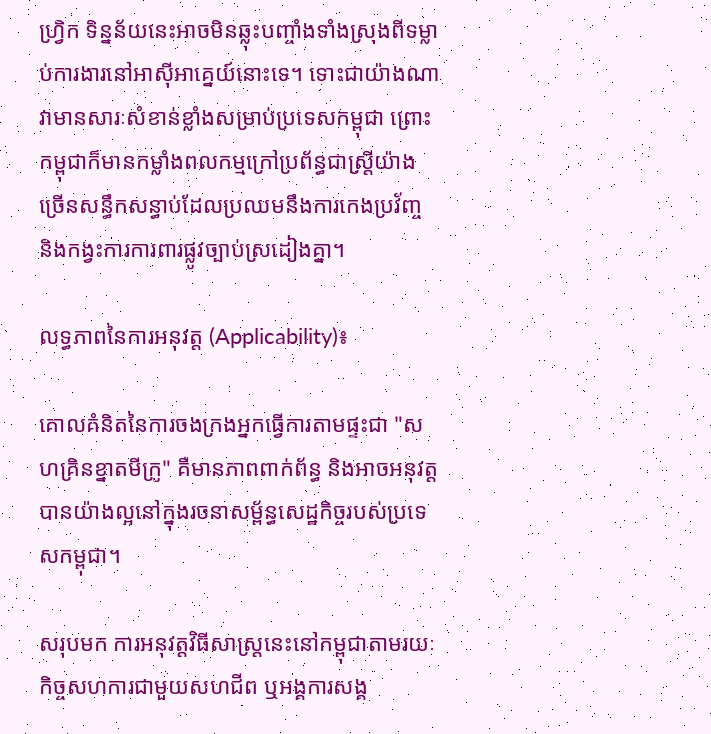ហ្រ្វិក ទិន្នន័យនេះអាចមិនឆ្លុះបញ្ចាំងទាំងស្រុងពីទម្លាប់ការងារនៅអាស៊ីអាគ្នេយ៍នោះទេ។ ទោះជាយ៉ាងណា វាមានសារៈសំខាន់ខ្លាំងសម្រាប់ប្រទេសកម្ពុជា ព្រោះកម្ពុជាក៏មានកម្លាំងពលកម្មក្រៅប្រព័ន្ធជាស្ត្រីយ៉ាងច្រើនសន្ធឹកសន្ធាប់ដែលប្រឈមនឹងការកេងប្រវ័ញ្ច និងកង្វះការការពារផ្លូវច្បាប់ស្រដៀងគ្នា។

លទ្ធភាពនៃការអនុវត្ត (Applicability)៖

គោលគំនិតនៃការចងក្រងអ្នកធ្វើការតាមផ្ទះជា "សហគ្រិនខ្នាតមីក្រូ" គឺមានភាពពាក់ព័ន្ធ និងអាចអនុវត្តបានយ៉ាងល្អនៅក្នុងរចនាសម្ព័ន្ធសេដ្ឋកិច្ចរបស់ប្រទេសកម្ពុជា។

សរុបមក ការអនុវត្តវិធីសាស្ត្រនេះនៅកម្ពុជាតាមរយៈកិច្ចសហការជាមួយសហជីព ឬអង្គការសង្គ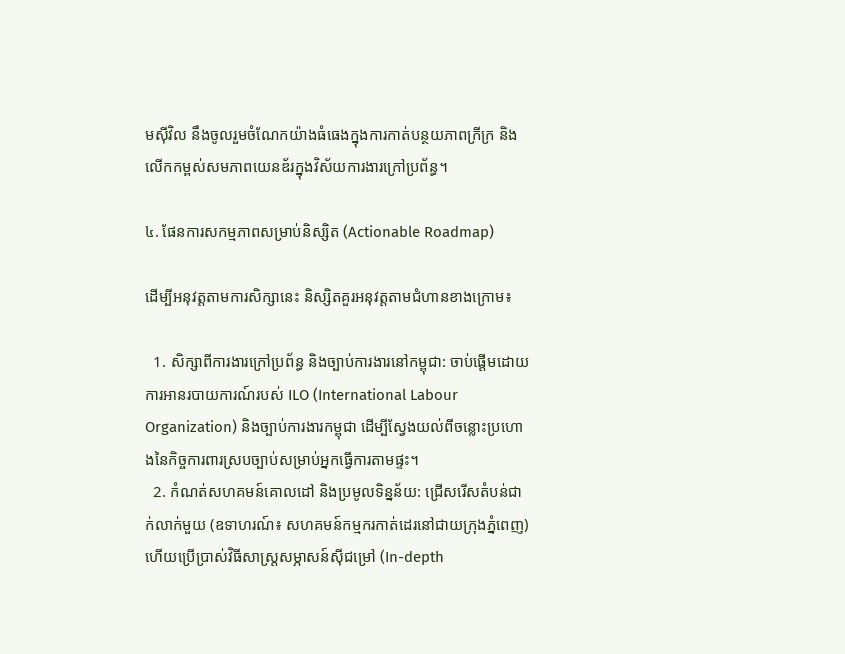មស៊ីវិល នឹងចូលរួមចំណែកយ៉ាងធំធេងក្នុងការកាត់បន្ថយភាពក្រីក្រ និងលើកកម្ពស់សមភាពយេនឌ័រក្នុងវិស័យការងារក្រៅប្រព័ន្ធ។

៤. ផែនការសកម្មភាពសម្រាប់និស្សិត (Actionable Roadmap)

ដើម្បីអនុវត្តតាមការសិក្សានេះ និស្សិតគួរអនុវត្តតាមជំហានខាងក្រោម៖

  1. សិក្សាពីការងារក្រៅប្រព័ន្ធ និងច្បាប់ការងារនៅកម្ពុជា: ចាប់ផ្តើមដោយការអានរបាយការណ៍របស់ ILO (International Labour Organization) និងច្បាប់ការងារកម្ពុជា ដើម្បីស្វែងយល់ពីចន្លោះប្រហោងនៃកិច្ចការពារស្របច្បាប់សម្រាប់អ្នកធ្វើការតាមផ្ទះ។
  2. កំណត់សហគមន៍គោលដៅ និងប្រមូលទិន្នន័យ: ជ្រើសរើសតំបន់ជាក់លាក់មួយ (ឧទាហរណ៍៖ សហគមន៍កម្មករកាត់ដេរនៅជាយក្រុងភ្នំពេញ) ហើយប្រើប្រាស់វិធីសាស្ត្រសម្ភាសន៍ស៊ីជម្រៅ (In-depth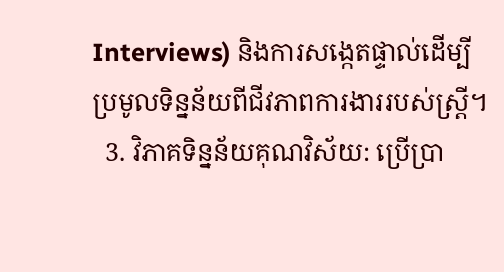Interviews) និងការសង្កេតផ្ទាល់ដើម្បីប្រមូលទិន្នន័យពីជីវភាពការងាររបស់ស្ត្រី។
  3. វិភាគទិន្នន័យគុណវិស័យ: ប្រើប្រា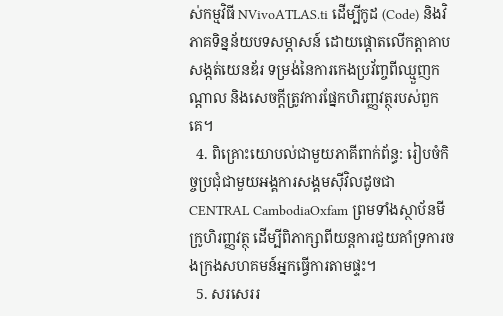ស់កម្មវិធី NVivoATLAS.ti ដើម្បីកូដ (Code) និងវិភាគទិន្នន័យបទសម្ភាសន៍ ដោយផ្តោតលើកត្តាគាបសង្កត់យេនឌ័រ ទម្រង់នៃការកេងប្រវ័ញ្ចពីឈ្មួញកណ្តាល និងសេចក្តីត្រូវការផ្នែកហិរញ្ញវត្ថុរបស់ពួកគេ។
  4. ពិគ្រោះយោបល់ជាមួយភាគីពាក់ព័ន្ធ: រៀបចំកិច្ចប្រជុំជាមួយអង្គការសង្គមស៊ីវិលដូចជា CENTRAL CambodiaOxfam ព្រមទាំងស្ថាប័នមីក្រូហិរញ្ញវត្ថុ ដើម្បីពិភាក្សាពីយន្តការជួយគាំទ្រការចងក្រងសហគមន៍អ្នកធ្វើការតាមផ្ទះ។
  5. សរសេររ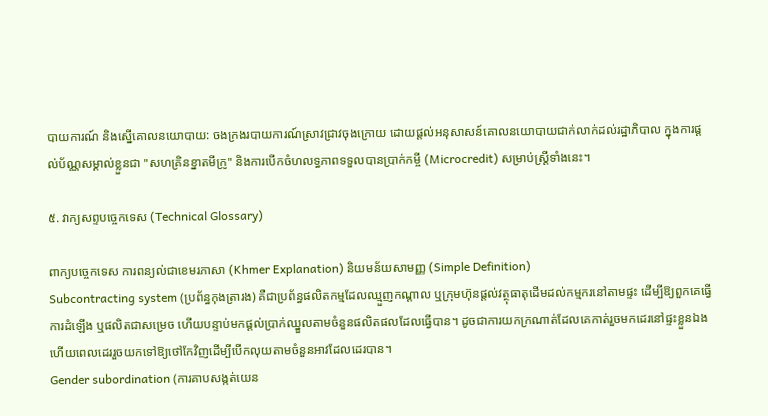បាយការណ៍ និងស្នើគោលនយោបាយ: ចងក្រងរបាយការណ៍ស្រាវជ្រាវចុងក្រោយ ដោយផ្តល់អនុសាសន៍គោលនយោបាយជាក់លាក់ដល់រដ្ឋាភិបាល ក្នុងការផ្តល់ប័ណ្ណសម្គាល់ខ្លួនជា "សហគ្រិនខ្នាតមីក្រូ" និងការបើកចំហលទ្ធភាពទទួលបានប្រាក់កម្ចី (Microcredit) សម្រាប់ស្ត្រីទាំងនេះ។

៥. វាក្យសព្ទបច្ចេកទេស (Technical Glossary)

ពាក្យបច្ចេកទេស ការពន្យល់ជាខេមរភាសា (Khmer Explanation) និយមន័យសាមញ្ញ (Simple Definition)
Subcontracting system (ប្រព័ន្ធកុងត្រារង) គឺជាប្រព័ន្ធផលិតកម្មដែលឈ្មួញកណ្តាល ឬក្រុមហ៊ុនផ្តល់វត្ថុធាតុដើមដល់កម្មករនៅតាមផ្ទះ ដើម្បីឱ្យពួកគេធ្វើការដំឡើង ឬផលិតជាសម្រេច ហើយបន្ទាប់មកផ្តល់ប្រាក់ឈ្នួលតាមចំនួនផលិតផលដែលធ្វើបាន។ ដូចជាការយកក្រណាត់ដែលគេកាត់រួចមកដេរនៅផ្ទះខ្លួនឯង ហើយពេលដេររួចយកទៅឱ្យថៅកែវិញដើម្បីបើកលុយតាមចំនួនអាវដែលដេរបាន។
Gender subordination (ការគាបសង្កត់យេន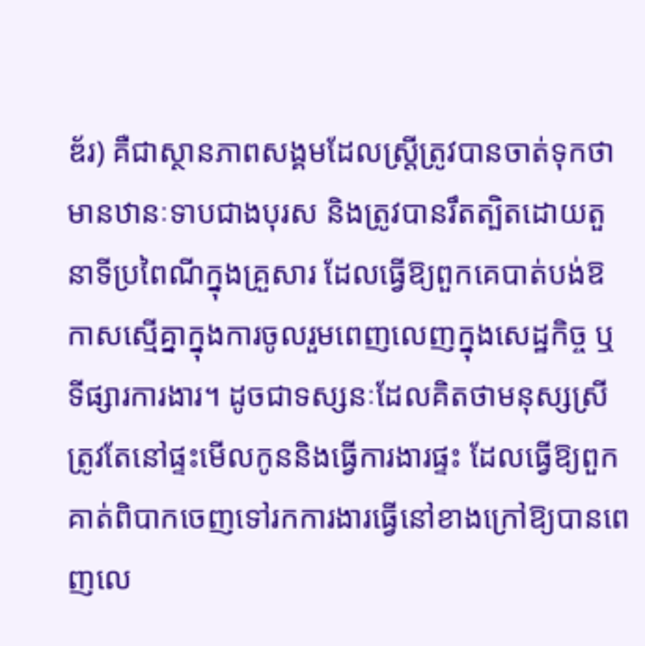ឌ័រ) គឺជាស្ថានភាពសង្គមដែលស្ត្រីត្រូវបានចាត់ទុកថាមានឋានៈទាបជាងបុរស និងត្រូវបានរឹតត្បិតដោយតួនាទីប្រពៃណីក្នុងគ្រួសារ ដែលធ្វើឱ្យពួកគេបាត់បង់ឱកាសស្មើគ្នាក្នុងការចូលរួមពេញលេញក្នុងសេដ្ឋកិច្ច ឬទីផ្សារការងារ។ ដូចជាទស្សនៈដែលគិតថាមនុស្សស្រីត្រូវតែនៅផ្ទះមើលកូននិងធ្វើការងារផ្ទះ ដែលធ្វើឱ្យពួកគាត់ពិបាកចេញទៅរកការងារធ្វើនៅខាងក្រៅឱ្យបានពេញលេ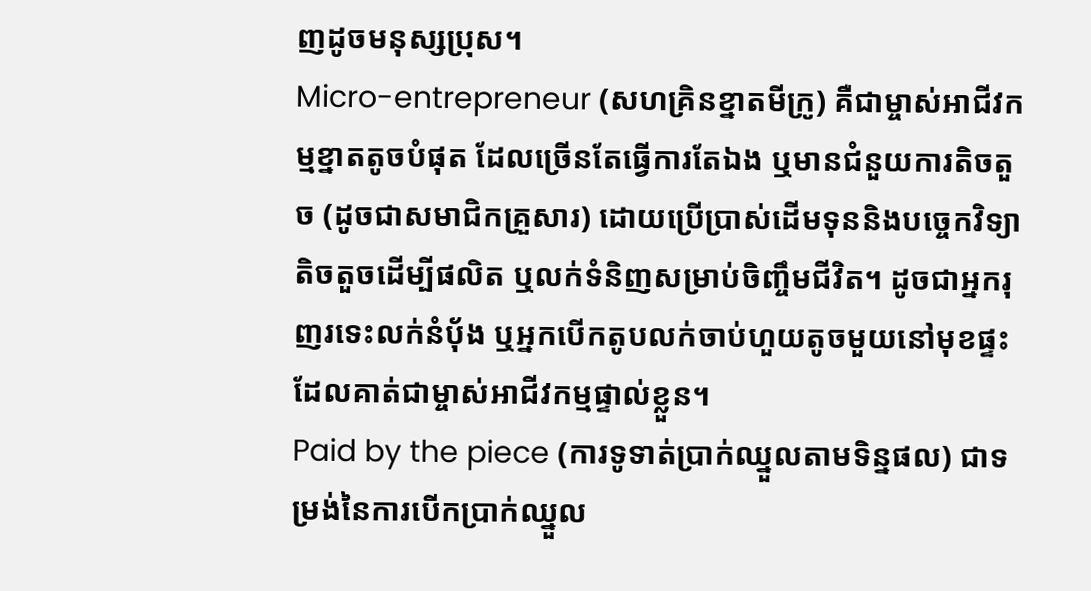ញដូចមនុស្សប្រុស។
Micro-entrepreneur (សហគ្រិនខ្នាតមីក្រូ) គឺជាម្ចាស់អាជីវកម្មខ្នាតតូចបំផុត ដែលច្រើនតែធ្វើការតែឯង ឬមានជំនួយការតិចតួច (ដូចជាសមាជិកគ្រួសារ) ដោយប្រើប្រាស់ដើមទុននិងបច្ចេកវិទ្យាតិចតួចដើម្បីផលិត ឬលក់ទំនិញសម្រាប់ចិញ្ចឹមជីវិត។ ដូចជាអ្នករុញរទេះលក់នំប៉័ង ឬអ្នកបើកតូបលក់ចាប់ហួយតូចមួយនៅមុខផ្ទះ ដែលគាត់ជាម្ចាស់អាជីវកម្មផ្ទាល់ខ្លួន។
Paid by the piece (ការទូទាត់ប្រាក់ឈ្នួលតាមទិន្នផល) ជាទម្រង់នៃការបើកប្រាក់ឈ្នួល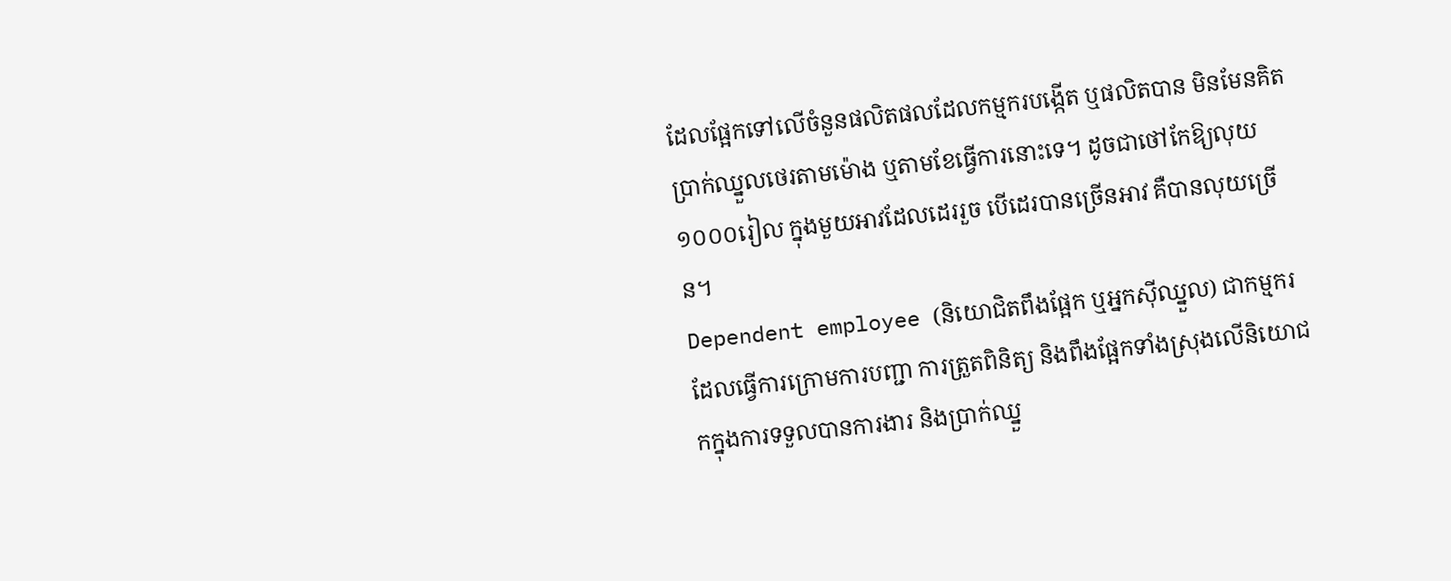ដែលផ្អែកទៅលើចំនួនផលិតផលដែលកម្មករបង្កើត ឬផលិតបាន មិនមែនគិតប្រាក់ឈ្នួលថេរតាមម៉ោង ឬតាមខែធ្វើការនោះទេ។ ដូចជាថៅកែឱ្យលុយ ១០០០រៀល ក្នុងមួយអាវដែលដេររួច បើដេរបានច្រើនអាវ គឺបានលុយច្រើន។
Dependent employee (និយោជិតពឹងផ្អែក ឬអ្នកស៊ីឈ្នួល) ជាកម្មករដែលធ្វើការក្រោមការបញ្ជា ការត្រួតពិនិត្យ និងពឹងផ្អែកទាំងស្រុងលើនិយោជកក្នុងការទទួលបានការងារ និងប្រាក់ឈ្នួ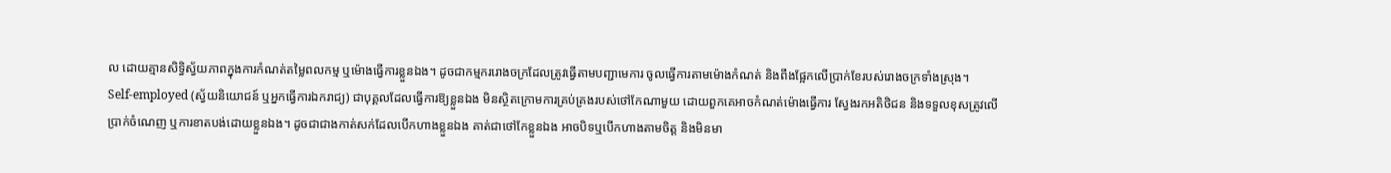ល ដោយគ្មានសិទ្ធិស្វ័យភាពក្នុងការកំណត់តម្លៃពលកម្ម ឬម៉ោងធ្វើការខ្លួនឯង។ ដូចជាកម្មកររោងចក្រដែលត្រូវធ្វើតាមបញ្ជាមេការ ចូលធ្វើការតាមម៉ោងកំណត់ និងពឹងផ្អែកលើប្រាក់ខែរបស់រោងចក្រទាំងស្រុង។
Self-employed (ស្វ័យនិយោជន៍ ឬអ្នកធ្វើការឯករាជ្យ) ជាបុគ្គលដែលធ្វើការឱ្យខ្លួនឯង មិនស្ថិតក្រោមការគ្រប់គ្រងរបស់ថៅកែណាមួយ ដោយពួកគេអាចកំណត់ម៉ោងធ្វើការ ស្វែងរកអតិថិជន និងទទួលខុសត្រូវលើប្រាក់ចំណេញ ឬការខាតបង់ដោយខ្លួនឯង។ ដូចជាជាងកាត់សក់ដែលបើកហាងខ្លួនឯង គាត់ជាថៅកែខ្លួនឯង អាចបិទឬបើកហាងតាមចិត្ត និងមិនមា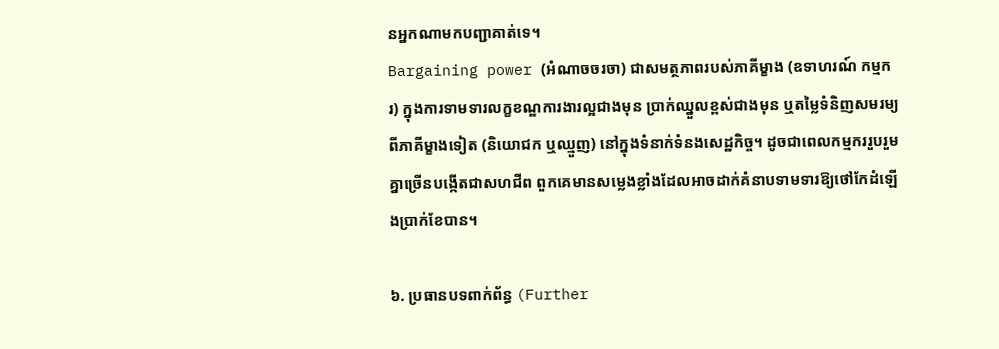នអ្នកណាមកបញ្ជាគាត់ទេ។
Bargaining power (អំណាចចរចា) ជាសមត្ថភាពរបស់ភាគីម្ខាង (ឧទាហរណ៍ កម្មករ) ក្នុងការទាមទារលក្ខខណ្ឌការងារល្អជាងមុន ប្រាក់ឈ្នួលខ្ពស់ជាងមុន ឬតម្លៃទំនិញសមរម្យពីភាគីម្ខាងទៀត (និយោជក ឬឈ្មួញ) នៅក្នុងទំនាក់ទំនងសេដ្ឋកិច្ច។ ដូចជាពេលកម្មកររួបរួមគ្នាច្រើនបង្កើតជាសហជីព ពួកគេមានសម្លេងខ្លាំងដែលអាចដាក់គំនាបទាមទារឱ្យថៅកែដំឡើងប្រាក់ខែបាន។

៦. ប្រធានបទពាក់ព័ន្ធ (Further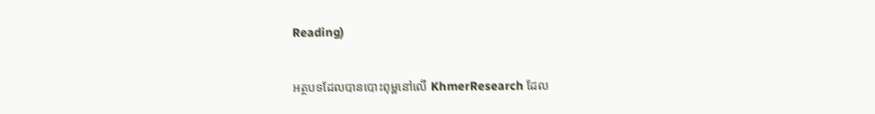Reading)

អត្ថបទដែលបានបោះពុម្ពនៅលើ KhmerResearch ដែល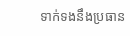ទាក់ទងនឹងប្រធាន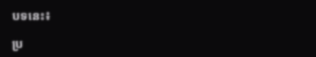បទនេះ៖

ប្រ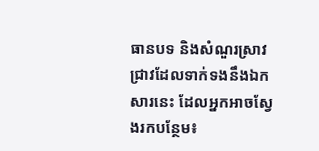ធានបទ និងសំណួរស្រាវជ្រាវដែលទាក់ទងនឹងឯកសារនេះ ដែលអ្នកអាចស្វែងរកបន្ថែម៖